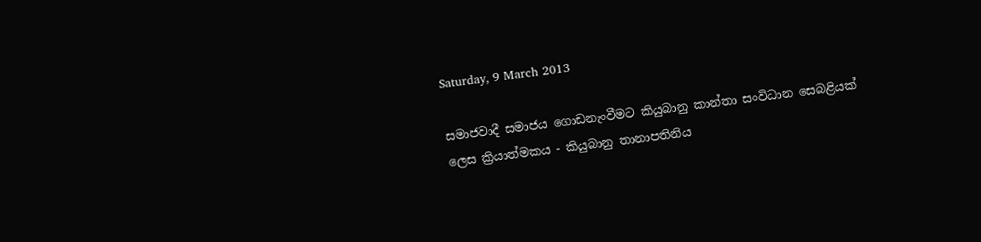Saturday, 9 March 2013

සමාජවාදී සමාජය ගොඩනැංවීමට කියුබානු කාන්තා සංවිධාන සෙබළියක් ලෙස ක්‍රියාත්මකය - කියුබානු තානාපතිනිය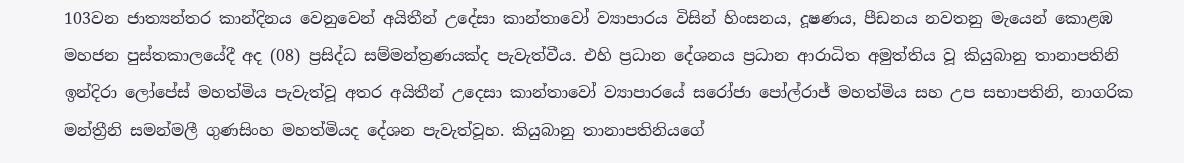103වන ජාත්‍යන්තර කාන්දිනය වෙනුවෙන් අයිතීන් උදේසා කාන්තාවෝ ව්‍යාපාරය විසින් හිංසනය, දූෂණය, පීඩනය නවතනු මැයෙන් කොළඹ මහජන පුස්තකාලයේදී අද (08) ප්‍රසිද්ධ සම්මන්ත්‍රණයක්ද පැවැත්වීය. එහි ප්‍රධාන දේශනය ප්‍රධාන ආරාධිත අමුත්තිය වූ කියුබානු තානාපතිනි ඉන්දිරා ලෝපේස් මහත්මිය පැවැත්වූ අතර අයිතීන් උදෙසා කාන්තාවෝ ව්‍යාපාරයේ සරෝජා පෝල්රාජ් මහත්මිය සහ උප සභාපතිනි, නාගරික මන්ත්‍රීනි සමන්මලී ගුණසිංහ මහත්මියද දේශන පැවැත්වූහ. කියුබානු තානාපතිනියගේ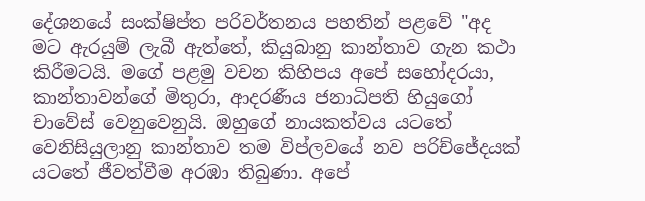දේශනයේ සංක්ෂිප්ත පරිවර්තනය පහතින් පළවේ "අද මට ඇරයුම් ලැබී ඇත්තේ, කියුබානු කාන්තාව ගැන කථා කිරීමටයි. මගේ පළමු වචන කිහිපය අපේ සහෝදරයා, කාන්තාවන්ගේ මිතුරා, ආදරණීය ජනාධිපති හියුගෝ චාවේස් වෙනුවෙනුයි. ඔහුගේ නායකත්වය යටතේ වෙනිසියුලානු කාන්තාව තම විප්ලවයේ නව පරිච්ජේදයක් යටතේ ජීවත්වීම අරඹා තිබුණා. අපේ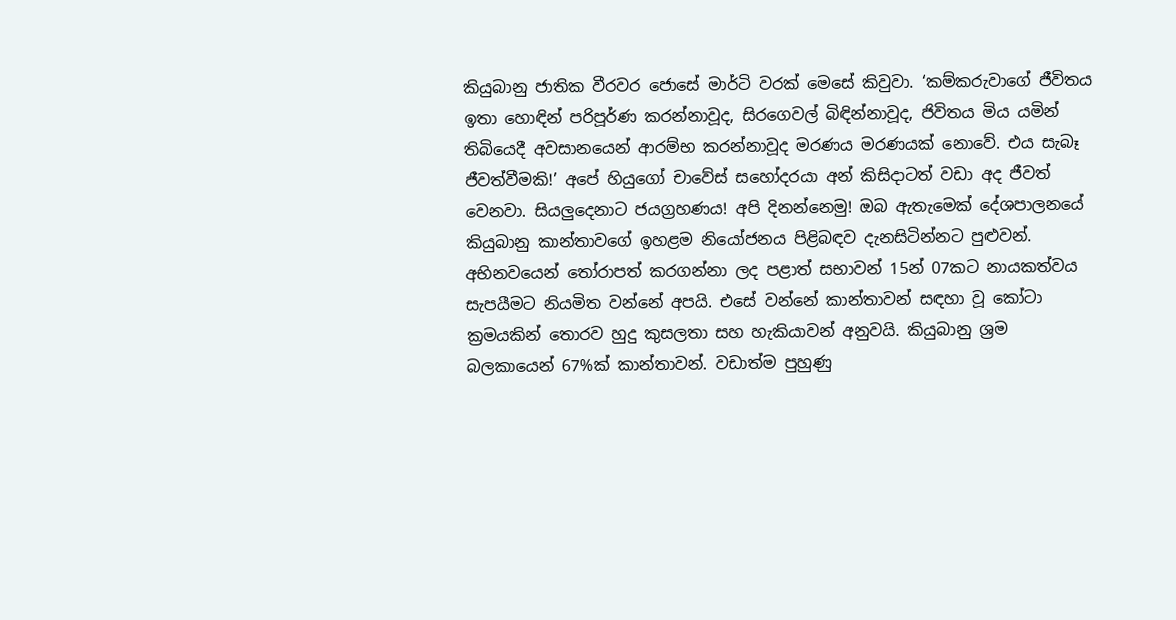කියුබානු ජාතික වීරවර ජොසේ මාර්ටි වරක් මෙසේ කිවුවා. ‘කම්කරුවාගේ ජීවිතය ඉතා හොඳින් පරිපූර්ණ කරන්නාවූද, සිරගෙවල් බිඳින්නාවූද, ජිවිතය මිය යමින් තිබියෙදී අවසානයෙන් ආරම්භ කරන්නාවූද මරණය මරණයක් නොවේ. එය සැබෑ ජීවත්වීමකි!’ අපේ හියුගෝ චාවේස් සහෝදරයා අන් කිසිදාටත් වඩා අද ජීවත් වෙනවා. සියලුදෙනාට ජයග්‍රහණය! අපි දිනන්නෙමු! ඔබ ඇතැමෙක් දේශපාලනයේ කියුබානු කාන්තාවගේ ඉහළම නියෝජනය පිළිබඳව දැනසිටින්නට පුළුවන්. අභිනවයෙන් තෝරාපත් කරගන්නා ලද පළාත් සභාවන් 15න් 07කට නායකත්වය සැපයීමට නියමිත වන්නේ අපයි. එසේ වන්නේ කාන්තාවන් සඳහා වූ කෝටා ක්‍රමයකින් තොරව හුදු කුසලතා සහ හැකියාවන් අනුවයි. කියුබානු ශ්‍රම බලකායෙන් 67%ක් කාන්තාවන්. වඩාත්ම පුහුණු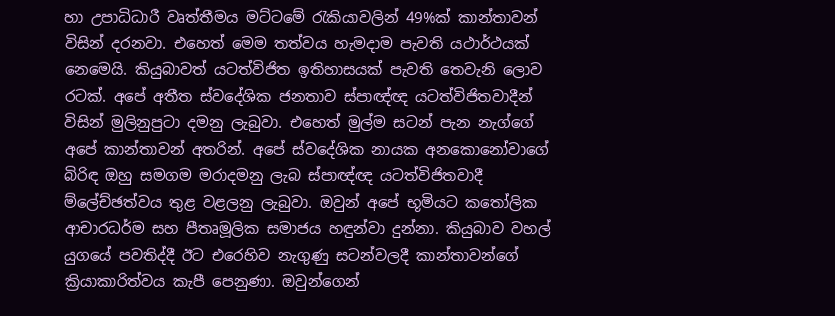හා උපාධිධාරී වෘත්තීමය මට්ටමේ රැකියාවලින් 49%ක් කාන්තාවන් විසින් දරනවා. එහෙත් මෙම තත්වය හැමදාම පැවති යථාර්ථයක් නෙමෙයි. කියුබාවත් යටත්විජිත ඉතිහාසයක් පැවති තෙවැනි ලොව රටක්. අපේ අතීත ස්වදේශික ජනතාව ස්පාඥ්ඥ යටත්විජිතවාදීන් විසින් මුලිනුපුටා දමනු ලැබුවා. එහෙත් මුල්ම සටන් පැන නැග්ගේ අපේ කාන්තාවන් අතරින්. අපේ ස්වදේශික නායක අනකොනෝවාගේ බිරිඳ ඔහු සමගම මරාදමනු ලැබ ස්පාඥ්ඥ යටත්විජිතවාදී ම්ලේච්ඡත්වය තුළ වළලනු ලැබුවා. ඔවුන් අපේ භූමියට කතෝලික ආචාරධර්ම සහ පීතෘමූලික සමාජය හඳුන්වා දුන්නා. කියුබාව වහල් යුගයේ පවතිද්දී ඊට එරෙහිව නැගුණු සටන්වලදී කාන්තාවන්ගේ ක්‍රියාකාරිත්වය කැපී පෙනුණා. ඔවුන්ගෙන්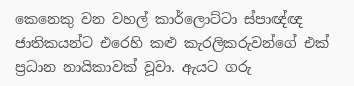කෙනෙකු වන වහල් කාර්ලොට්ටා ස්පාඥ්ඥ ජාතිකයන්ට එරෙහි කළු කැරලිකරුවන්ගේ එක් ප්‍රධාන නායිකාවක් වූවා. ඇයට ගරු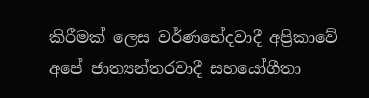කිරීමක් ලෙස වර්ණභේදවාදී අප්‍රිකාවේ අපේ ජාත්‍යන්තරවාදී සහයෝගීතා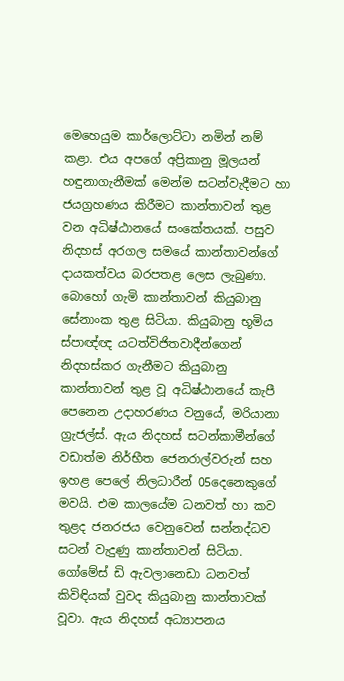මෙහෙයුම කාර්ලොට්ටා නමින් නම් කළා. එය අපගේ අප්‍රිකානු මූලයන් හඳුනාගැනීමක් මෙන්ම සටන්වැදීමට හා ජයග්‍රහණය කිරීමට කාන්තාවන් තුළ වන අධිෂ්ඨානයේ සංකේතයක්. පසුව නිදහස් අරගල සමයේ කාන්තාවන්ගේ දායකත්වය බරපතළ ලෙස ලැබුණා. බොහෝ ගැමි කාන්තාවන් කියුබානු සේනාංක තුළ සිටියා. කියුබානු භූමිය ස්පාඥ්ඥ යටත්විජිතවාදීන්ගෙන් නිදහස්කර ගැනීමට කියුබානු කාන්තාවන් තුළ වූ අධිෂ්ඨානයේ කැපී පෙනෙන උදාහරණය වනුයේ, මරියානා ග්‍රැජල්ස්. ඇය නිදහස් සටන්කාමීන්ගේ වඩාත්ම නිර්භීත ජෙනරාල්වරුන් සහ ඉහළ පෙලේ නිලධාරීන් 05දෙනෙකුගේ මවයි. එම කාලයේම ධනවත් හා කව තුළද ජනරජය වෙනුවෙන් සන්නද්ධව සටන් වැදුණු කාන්තාවන් සිටියා. ගෝමේස් ඩි ඇවලානෙඩා ධනවත් කිවිඳියක් වුවද කියුබානු කාන්තාවක් වූවා. ඇය නිදහස් අධ්‍යාපනය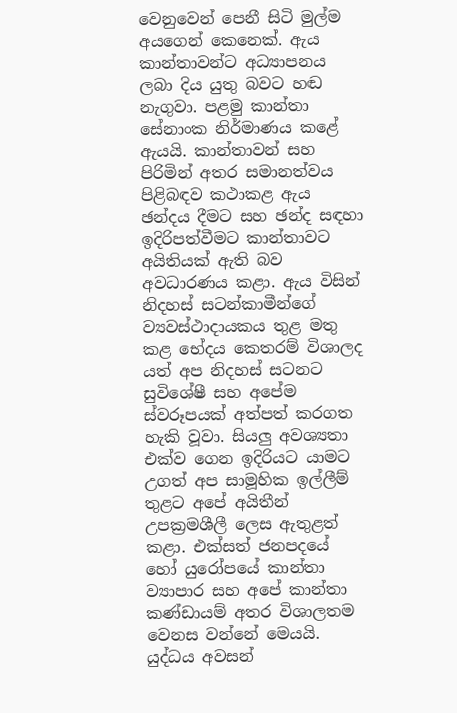වෙනුවෙන් පෙනී සිටි මුල්ම අයගෙන් කෙනෙක්. ඇය කාන්තාවන්ට අධ්‍යාපනය ලබා දිය යුතු බවට හඬ නැගුවා. පළමු කාන්තා සේනාංක නිර්මාණය කළේ ඇයයි. කාන්තාවන් සහ පිරිමින් අතර සමානත්වය පිළිබඳව කථාකළ ඇය ඡන්දය දීමට සහ ඡන්ද සඳහා ඉදිරිපත්වීමට කාන්තාවට අයිතියක් ඇති බව අවධාරණය කළා. ඇය විසින් නිදහස් සටන්කාමීන්ගේ ව්‍යවස්ථාදායකය තුළ මතු කළ භේදය කෙතරම් විශාලද යත් අප නිදහස් සටනට සුවිශේෂී සහ අපේම ස්වරූපයක් අත්පත් කරගත හැකි වූවා. සියලු අවශ්‍යතා එක්ව ගෙන ඉදිරියට යාමට උගත් අප සාමූහික ඉල්ලීම් තුළට අපේ අයිතීන් උපක්‍රමශීලී ලෙස ඇතුළත් කළා. එක්සත් ජනපදයේ හෝ යුරෝපයේ කාන්තා ව්‍යාපාර සහ අපේ කාන්තා කණ්ඩායම් අතර විශාලතම වෙනස වන්නේ මෙයයි. යුද්ධය අවසන්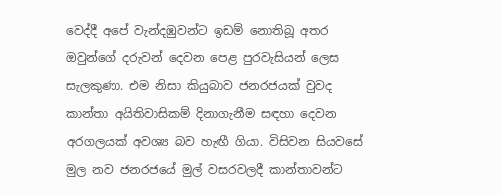වෙද්දී අපේ වැන්දඹුවන්ට ඉඩම් නොතිබූ අතර ඔවුන්ගේ දරුවන් දෙවන පෙළ පුරවැසියන් ලෙස සැලකුණා. එම නිසා කියුබාව ජනරජයක් වුවද කාන්තා අයිතිවාසිකම් දිනාගැනීම සඳහා දෙවන අරගලයක් අවශ්‍ය බව හැඟී ගියා. විසිවන සියවසේ මුල නව ජනරජයේ මුල් වසරවලදී කාන්තාවන්ට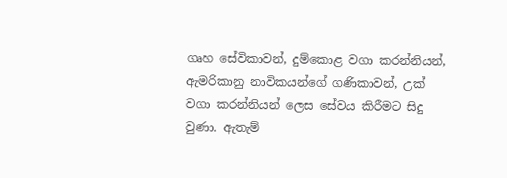ගෘහ සේවිකාවන්, දුම්කොළ වගා කරන්නියන්, ඇමරිකානු නාවිකයන්ගේ ගණිකාවන්, උක් වගා කරන්නියන් ලෙස සේවය කිරීමට සිදු වුණා. ඇතැම්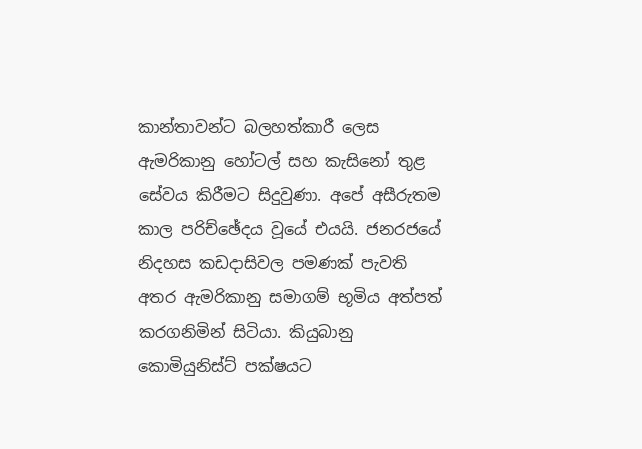කාන්තාවන්ට බලහත්කාරී ලෙස ඇමරිකානු හෝටල් සහ කැසිනෝ තුළ සේවය කිරීමට සිදුවුණා. අපේ අසීරුතම කාල පරිච්ඡේදය වූයේ එයයි. ජනරජයේ නිදහස කඩදාසිවල පමණක් පැවති අතර ඇමරිකානු සමාගම් භූමිය අත්පත් කරගනිමින් සිටියා. කියුබානු කොමියුනිස්ට් පක්ෂයට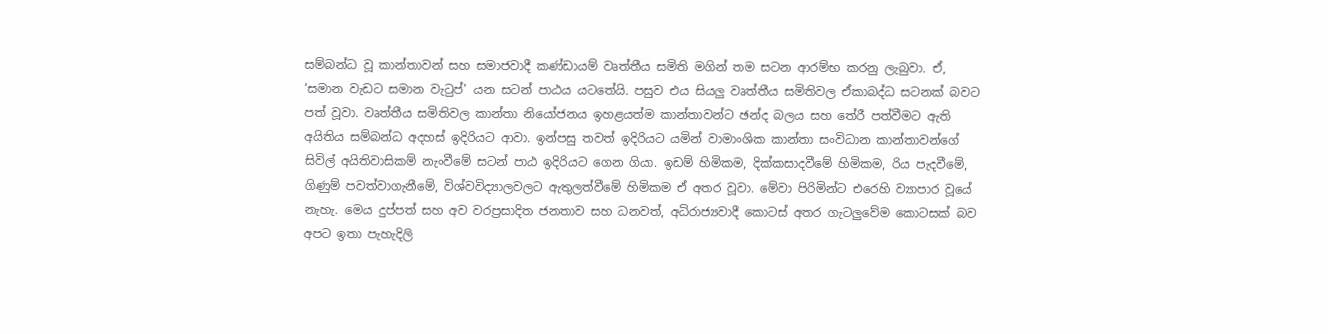සම්බන්ධ වූ කාන්තාවන් සහ සමාජවාදී කණ්ඩායම් වෘත්තීය සමිති මගින් තම සටන ආරම්භ කරනු ලැබුවා. ඒ, ‘සමාන වැඩට සමාන වැටුප්’ යන සටන් පාඨය යටතේයි. පසුව එය සියලු වෘත්තීය සමිතිවල ඒකාබද්ධ සටනක් බවට පත් වූවා. වෘත්තීය සමිතිවල කාන්තා නියෝජනය ඉහළයත්ම කාන්තාවන්ට ඡන්ද බලය සහ තේරී පත්වීමට ඇති අයිතිය සම්බන්ධ අදහස් ඉදිරියට ආවා. ඉන්පසු තවත් ඉදිරියට යමින් වාමාංශික කාන්තා සංවිධාන කාන්තාවන්ගේ සිවිල් අයිතිවාසිකම් නැංවීමේ සටන් පාඨ ඉදිරියට ගෙන ගියා. ඉඩම් හිමිකම, දික්කසාදවීමේ හිමිකම, රිය පැදවීමේ, ගිණුම් පවත්වාගැනීමේ, විශ්වවිද්‍යාලවලට ඇතුලත්වීමේ හිමිකම ඒ අතර වූවා. මේවා පිරිමින්ට එරෙහි ව්‍යාපාර වූයේ නැහැ. මෙය දුප්පත් සහ අව වරප්‍රසාදිත ජනතාව සහ ධනවත්, අධිරාජ්‍යවාදී කොටස් අතර ගැටලුවේම කොටසක් බව අපට ඉතා පැහැදිලි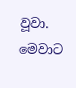වූවා. මෙවාට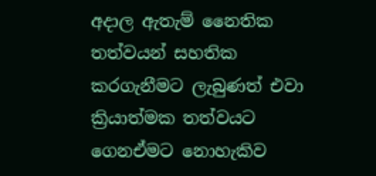අදාල ඇතැම් නෛතික තත්වයන් සහතික කරගැනීමට ලැබුණත් එවා ක්‍රියාත්මක තත්වයට ගෙනඒමට නොහැකිව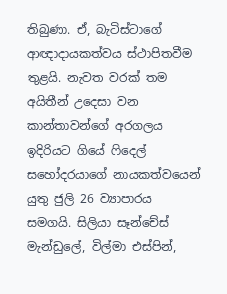තිබුණා. ඒ, බැටිස්ටාගේ ආඥාදායකත්වය ස්ථාපිතවීම තුළයි. නැවත වරක් තම අයිතීන් උදෙසා වන කාන්තාවන්ගේ අරගලය ඉදිරියට ගියේ ෆිදෙල් සහෝදරයාගේ නායකත්වයෙන් යුතු ජුලි 26 ව්‍යාපාරය සමගයි. සිලියා සෑන්චේස් මැන්ඩුලේ, විල්මා එස්පින්,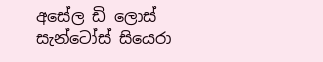අසේල ඩි ලොස් සැන්ටෝස් සියෙරා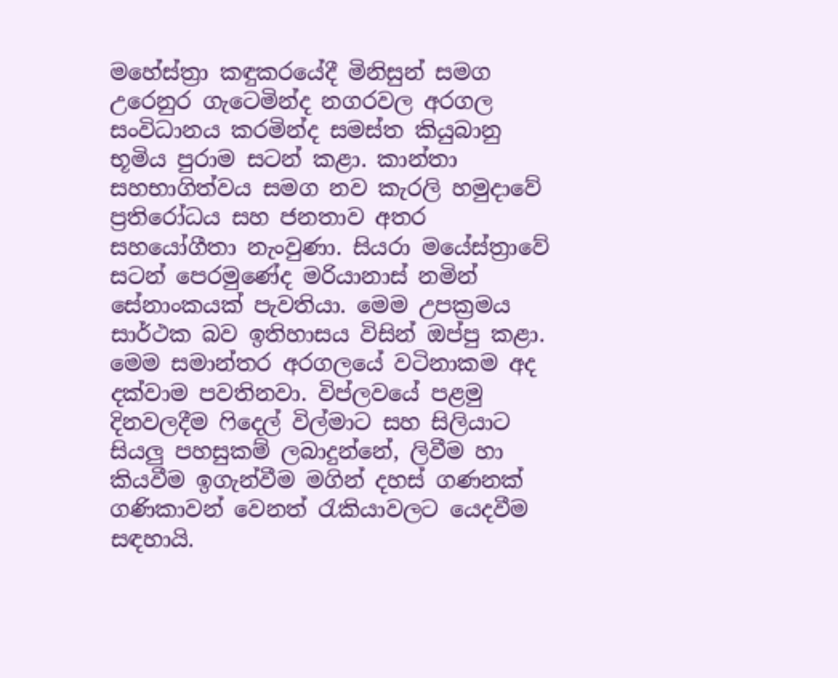මහේස්ත්‍රා කඳුකරයේදී මිනිසුන් සමග උරෙනුර ගැටෙමින්ද නගරවල අරගල සංවිධානය කරමින්ද සමස්ත කියුබානු භූමිය පුරාම සටන් කළා. කාන්තා සහභාගිත්වය සමග නව කැරලි හමුදාවේ ප්‍රතිරෝධය සහ ජනතාව අතර සහයෝගීතා නැංවුණා. සියරා මයේස්ත්‍රාවේ සටන් පෙරමුණේද මරියානාස් නමින් සේනාංකයක් පැවතියා. මෙම උපක්‍රමය සාර්ථක බව ඉතිහාසය විසින් ඔප්පු කළා. මෙම සමාන්තර අරගලයේ වටිනාකම අද දක්වාම පවතිනවා. විප්ලවයේ පළමු දිනවලදීම ෆිදෙල් විල්මාට සහ සිලියාට සියලු පහසුකම් ලබාදුන්නේ, ලිවීම හා කියවීම ඉගැන්වීම මගින් දහස් ගණනක් ගණිකාවන් වෙනත් රැකියාවලට යෙදවීම සඳහායි.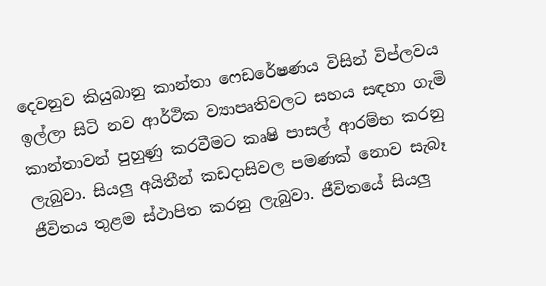දෙවනුව කියුබානු කාන්තා ෆෙඩරේෂණය විසින් විප්ලවය ඉල්ලා සිටි නව ආර්ථික ව්‍යාපෘතිවලට සහය සඳහා ගැමි කාන්තාවන් පුහුණු කරවීමට කෘෂි පාසල් ආරම්භ කරනු ලැබුවා. සියලු අයිතීන් කඩදාසිවල පමණක් නොව සැබෑ ජීවිතය තුළම ස්ථාපිත කරනු ලැබුවා. ජීවිතයේ සියලු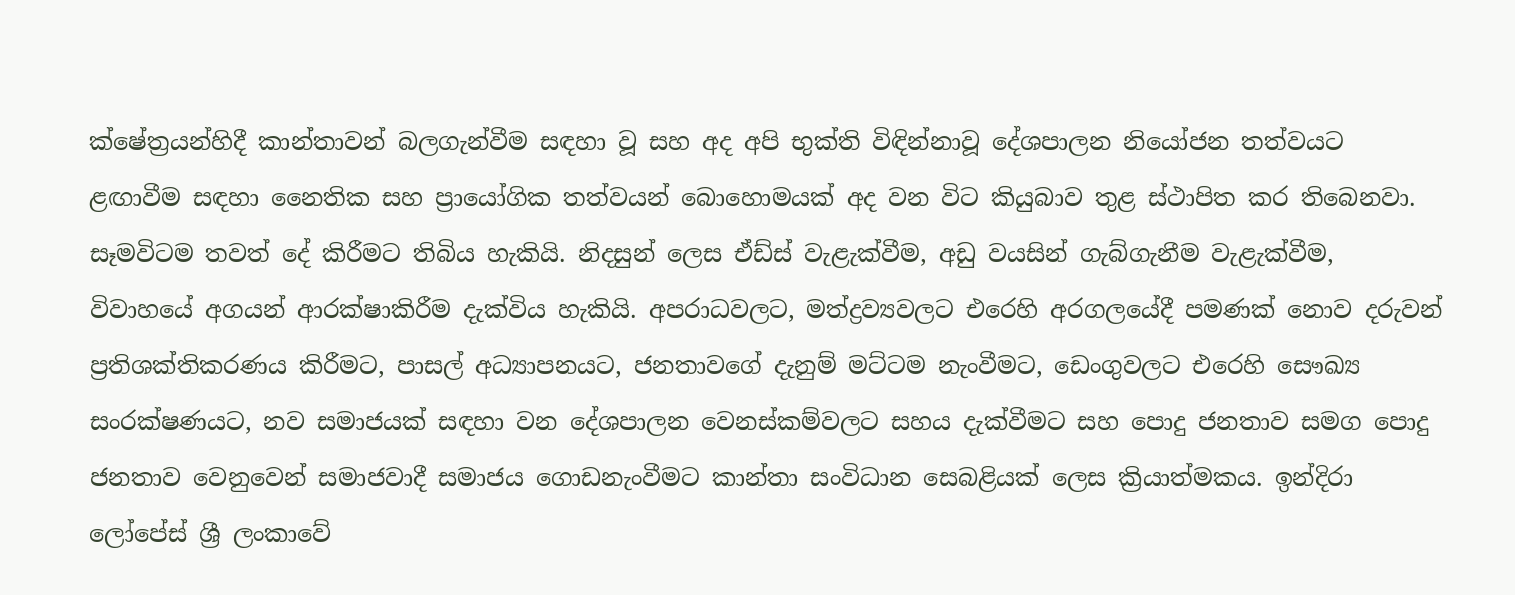ක්ෂේත්‍රයන්හිදී කාන්තාවන් බලගැන්වීම සඳහා වූ සහ අද අපි භුක්ති විඳින්නාවූ දේශපාලන නියෝජන තත්වයට ළඟාවීම සඳහා නෛතික සහ ප්‍රායෝගික තත්වයන් බොහොමයක් අද වන විට කියුබාව තුළ ස්ථාපිත කර තිබෙනවා. සෑමවිටම තවත් දේ කිරීමට තිබිය හැකියි. නිදසුන් ලෙස ඒඩ්ස් වැළැක්වීම, අඩු වයසින් ගැබ්ගැනීම වැළැක්වීම, විවාහයේ අගයන් ආරක්ෂාකිරීම දැක්විය හැකියි. අපරාධවලට, මත්ද්‍රව්‍යවලට එරෙහි අරගලයේදී පමණක් නොව දරුවන් ප්‍රතිශක්තිකරණය කිරීමට, පාසල් අධ්‍යාපනයට, ජනතාවගේ දැනුම් මට්ටම නැංවීමට, ඩෙංගුවලට එරෙහි සෞඛ්‍ය සංරක්ෂණයට, නව සමාජයක් සඳහා වන දේශපාලන වෙනස්කම්වලට සහය දැක්වීමට සහ පොදු ජනතාව සමග පොදු ජනතාව වෙනුවෙන් සමාජවාදී සමාජය ගොඩනැංවීමට කාන්තා සංවිධාන සෙබළියක් ලෙස ක්‍රියාත්මකය. ඉන්දිරා ලෝපේස් ශ්‍රී ලංකාවේ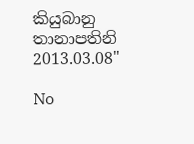කියුබානු තානාපතිනි 2013.03.08"

No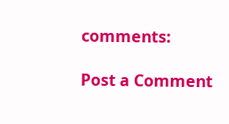comments:

Post a Comment